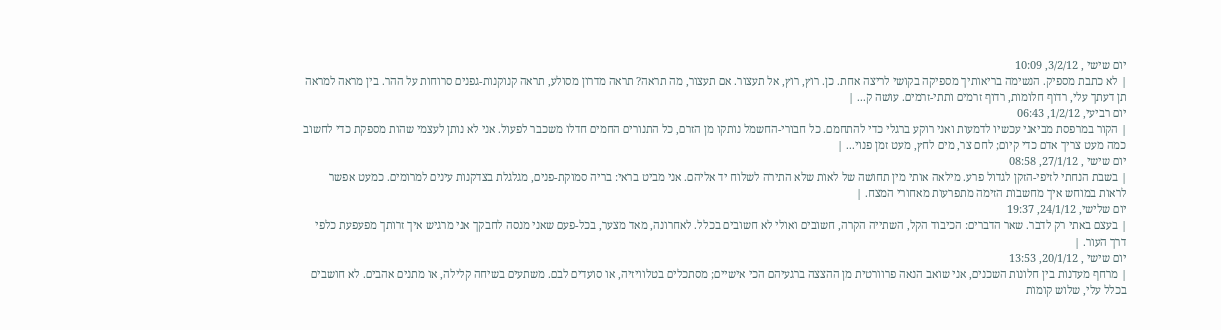יום שישי , 3/2/12, 10:09
| לא כתבת מספיק. הנשימה בריאותיך מספיקה בקושי לריצה אחת. כן. רוץ, רוץ, אל תעצור. אם תעצור, מה תראה? תראה מדרון מסולע, תראה קנוקנות-גפנים סרוחות על ההר. בין מראה למראה תן דעתך עלי, רדוף חלומות, רדוף זרמים ותתי-זרמים. עושה ק... |
יום רביעי, 1/2/12, 06:43
| הקור במרפסת מביאני עכשיו לדמעות ואני רוקע ברגלי כדי להתחמם. כל חבורי-החשמל נותקו מן הזרם, כל התנורים החמים חדלו משכבר לפעול. אני לא נותן לעצמי שהות מספקת כדי לחשוב כמה מעט צריך אדם כדי קיום; לחם צר, מים לחץ, מעט זמן פנוי... |
יום שישי , 27/1/12, 08:58
| בשבת הנחתי לזיפי-הזקן לגדול פרע. מילאה אותי מין תחושה של לאות שלא התירה לשלוח יד אליהם. אני מביט בראי: בריה סמוקת-פנים, מגלגלת בצדקנות עינים למרומים. כמעט אפשר לראות במוחש איך מחשבות הזימה מתפרעות מאחורי המצח. |
יום שלישי, 24/1/12, 19:37
| בעצם באתי רק לדבר. שאר הדברים: הכיבוד הקל, השתייה הקרה, חשובים ואולי לא חשובים בכלל. לאחרונה, מאד מצער, בכל-פעם שאני מנסה לחבקך אני מרגיש איך זרותך מפעפעת כלפי דרך העור. |
יום שישי , 20/1/12, 13:53
| מרחף מעדנות בין חלונות השכנים, אני שואב הנאה פרוורטית מן ההצצה ברגעיהם הכי אישיים; מסתכלים בטלוויזיה, או סועדים לבם. משתעים בשיחה קלילה, או מתנים אהבים. לא חושבים בכלל עלי, שלוש קומות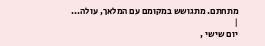מתחתם. מתגושש במקומם עם המלאך, עולה... |
יום שישי ,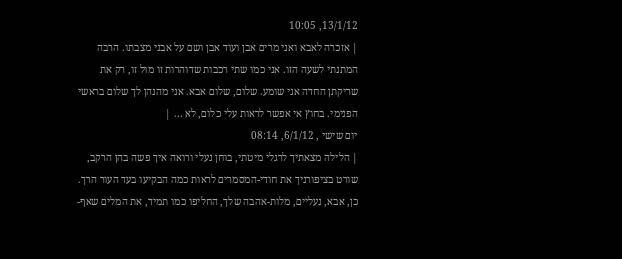13/1/12, 10:05
| אזכרה לאבא ואני מרים אבן ועוד אבן ושם על אבני מצבתו. הרבה המתנתי לשעה הזו. אני כמו שתי רכבות שדוהרות זו מול זו, רק את שריקתן החדה אני שומע. שלום, שלום אבא. אני מהנהן לך שלום בראשי הפנימי. בחוץ אי אפשר לראות עלי כלום, לא ... |
יום שישי , 6/1/12, 08:14
| הלילה מצאתיך לרגלי מיטתי, בוחן נעלי ורואה איך פשה בהן הרקב, שורט בציפורניך את חודי-המסמרים לראות כמה הבקיעו בעד העור הרך. כן, אבא, נעליים, מלות-אהבה שלך, החליפו כמו תמיד, את המלים שאף-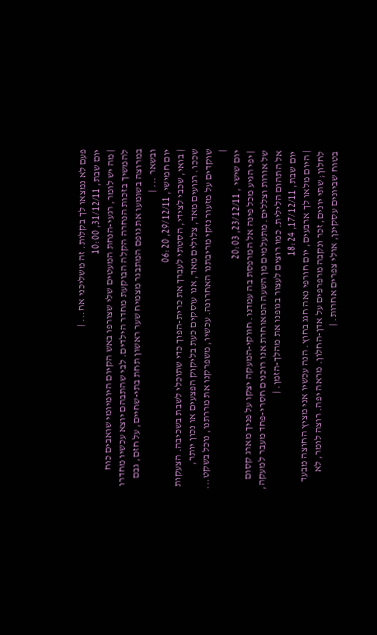פעם לא נמצאו לך בקלות. זה משליכני אח... |
יום שבת, 31/12/11, 10:00
| מה יש לומר, רגעי-הנחת המעטים שלי שצורפו באש הקיום היומיומי שואבים כוח להמשיך בזכות הנחרה הקלה הבוקעת מחדר הילדים. לבי שהתבהם יוצא עכשיו מחדרו במרוצה בשומעו את גופם המתבגר מצמיח שער ראשון תחת בתי-שחיים, על חזם, גבם ובשאר ... |
יום חמישי, 29/12/11, 06:20
| בואי, שכבי לצידי, הסטתי לעברך את כרית-הפוך כדי שתוכלי לשבת בשכיבה. הצעקות שככו. רגועים מאד, צלולים מאד, אנו עוסקים כעת בליקוק הפצעים או נכון יותר, שוקדים על מזעור נזקי מריבתנו האחרונה. עכשיו, משפרקנו את מררתנו, נוכל בשקט... |
יום שישי , 23/12/11, 20:03
| יפי הגיע מכל פינה אל המרפסת בה עמדנו. חווקי-המעקה יצקו על פניך מארג קסום של אורות וצללים. מתעלמים מן השעה המאוחרת אנו רוכנים חסרי-פחד מעבר למעקה, אל התהום הלילית. כמו רוצים לעצור בגופנו את מהלך-הזמן. |
יום שבת, 17/12/11, 18:24
| היום מלאו לך ארבעים, יום חורפי נאה חגג בחוץ. הנה עכשיו אני מציץ החוצה מבעד לחלון; שתי יונים, זכר ונקבה מרפרפים על אדן-החלון. מראה יפה. רוצה לומר, לא בטוח שביונים עסקינן, אולי צפרים אחרות. |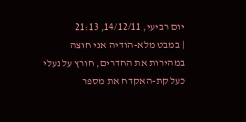יום רביעי, 14/12/11, 21:13
| במבט מלא-הודיה אני חוצה במהירות את החדרים, חורץ על נעלי כעל קת-האקדח את מספר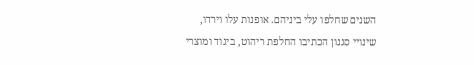השנים שחלפו עלי ביניהם. אופנות עלו וירדו, שינויי סגנון הכתיבו החלפת ריהוט, ביגוד ומוצרי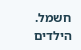חשמל. הילדים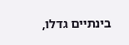בינתיים גדלו,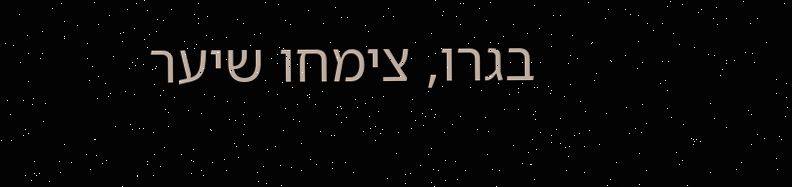בגרו, צימחו שיער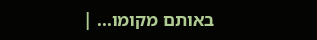באותם מקומו... |